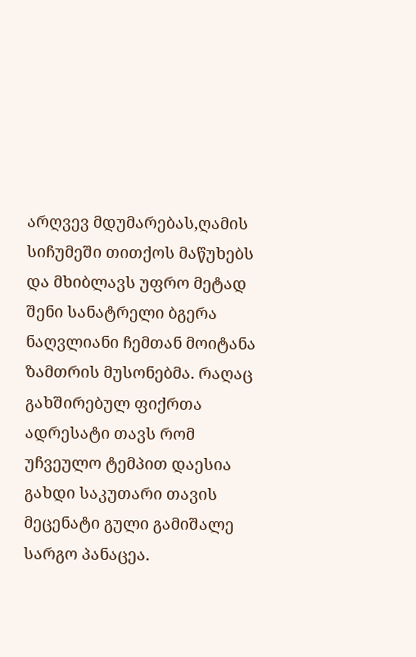არღვევ მდუმარებას,ღამის სიჩუმეში თითქოს მაწუხებს და მხიბლავს უფრო მეტად შენი სანატრელი ბგერა ნაღვლიანი ჩემთან მოიტანა ზამთრის მუსონებმა. რაღაც გახშირებულ ფიქრთა ადრესატი თავს რომ უჩვეულო ტემპით დაესია გახდი საკუთარი თავის მეცენატი გული გამიშალე სარგო პანაცეა.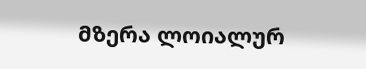მზერა ლოიალურ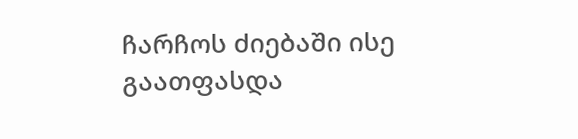ჩარჩოს ძიებაში ისე გაათფასდა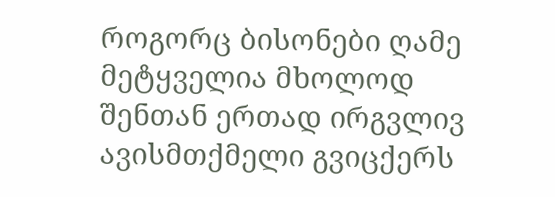როგორც ბისონები ღამე მეტყველია მხოლოდ შენთან ერთად ირგვლივ ავისმთქმელი გვიცქერს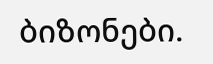ბიზონები.